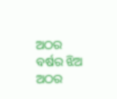ଅଠର ବର୍ଷର ଝିଅ
ଅଠର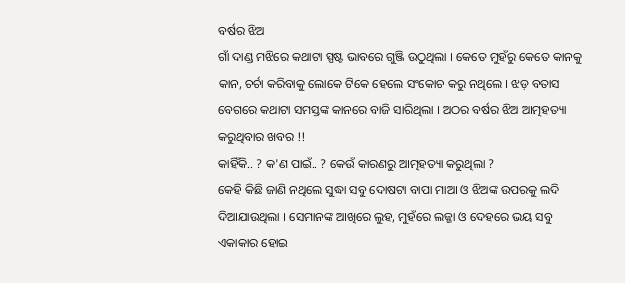ବର୍ଷର ଝିଅ
ଗାଁ ଦାଣ୍ଡ ମଝିରେ କଥାଟା ସ୍ପଷ୍ଟ ଭାବରେ ଗୁଞ୍ଜି ଉଠୁଥିଲା । କେତେ ମୁହଁରୁ କେତେ କାନକୁ କାନ, ଚର୍ଚା କରିବାକୁ ଲୋକେ ଟିକେ ହେଲେ ସଂକୋଚ କରୁ ନଥିଲେ । ଝଡ଼ ବତାସ ବେଗରେ କଥାଟା ସମସ୍ତଙ୍କ କାନରେ ବାଜି ସାରିଥିଲା । ଅଠର ବର୍ଷର ଝିଅ ଆତ୍ମହତ୍ୟା କରୁଥିବାର ଖବର !!
କାହିଁକି.. ? କ'ଣ ପାଇଁ.. ? କେଉଁ କାରଣରୁ ଆତ୍ମହତ୍ୟା କରୁଥିଲା ?
କେହି କିଛି ଜାଣି ନଥିଲେ ସୁଦ୍ଧା ସବୁ ଦୋଷଟା ବାପା ମାଆ ଓ ଝିଅଙ୍କ ଉପରକୁ ଲଦି ଦିଆଯାଉଥିଲା । ସେମାନଙ୍କ ଆଖିରେ ଲୁହ, ମୁହଁରେ ଲଜ୍ଜା ଓ ଦେହରେ ଭୟ ସବୁ ଏକାକାର ହୋଇ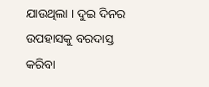ଯାଉଥିଲା । ଦୁଇ ଦିନର ଉପହାସକୁ ବରଦାସ୍ତ କରିବା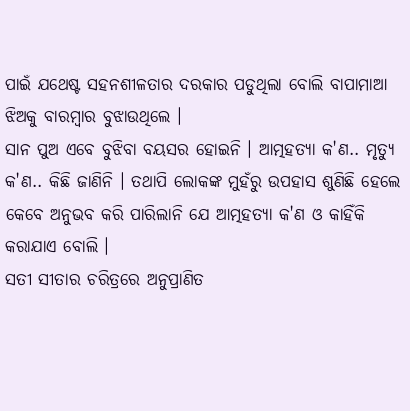ପାଇଁ ଯଥେଷ୍ଟ ସହନଶୀଳତାର ଦରକାର ପଡୁଥିଲା ବୋଲି ବାପାମାଆ ଝିଅକୁ ବାରମ୍ବାର ବୁଝାଉଥିଲେ ।
ସାନ ପୁଅ ଏବେ ବୁଝିବା ବୟସର ହୋଇନି । ଆତ୍ମହତ୍ୟା କ'ଣ.. ମୃତ୍ୟୁ କ'ଣ.. କିଛି ଜାଣିନି । ତଥାପି ଲୋକଙ୍କ ମୁହଁରୁ ଉପହାସ ଶୁଣିଛି ହେଲେ କେବେ ଅନୁଭବ କରି ପାରିଲାନି ଯେ ଆତ୍ମହତ୍ୟା କ'ଣ ଓ କାହିଁକି କରାଯାଏ ବୋଲି ।
ସତୀ ସୀତାର ଚରିତ୍ରରେ ଅନୁପ୍ରାଣିତ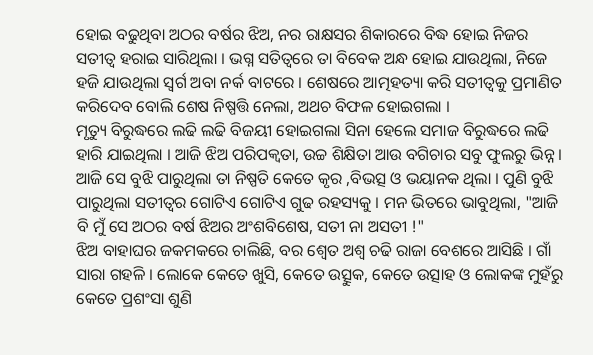ହୋଇ ବଢୁଥିବା ଅଠର ବର୍ଷର ଝିଅ, ନର ରାକ୍ଷସର ଶିକାରରେ ବିଦ୍ଧ ହୋଇ ନିଜର ସତୀତ୍ୱ ହରାଇ ସାରିଥିଲା । ଭଗ୍ନ ସତିତ୍ବରେ ତା ବିବେକ ଅନ୍ଧ ହୋଇ ଯାଉଥିଲା, ନିଜେ ହଜି ଯାଉଥିଲା ସ୍ୱର୍ଗ ଅବା ନର୍କ ବାଟରେ । ଶେଷରେ ଆତ୍ମହତ୍ୟା କରି ସତୀତ୍ୱକୁ ପ୍ରମାଣିତ କରିଦେବ ବୋଲି ଶେଷ ନିଷ୍ପତ୍ତି ନେଲା, ଅଥଚ ବିଫଳ ହୋଇଗଲା ।
ମୃତ୍ୟୁ ବିରୁଦ୍ଧରେ ଲଢି ଲଢି ବିଜୟୀ ହୋଇଗଲା ସିନା ହେଲେ ସମାଜ ବିରୁଦ୍ଧରେ ଲଢି ହାରି ଯାଇଥିଲା । ଆଜି ଝିଅ ପରିପକ୍ୱତା, ଉଚ୍ଚ ଶିକ୍ଷିତା ଆଉ ବଗିଚାର ସବୁ ଫୁଲରୁ ଭିନ୍ନ । ଆଜି ସେ ବୁଝି ପାରୁଥିଲା ତା ନିଷ୍ପତି କେତେ କୃର ,ବିଭତ୍ସ ଓ ଭୟାନକ ଥିଲା । ପୁଣି ବୁଝି ପାରୁଥିଲା ସତୀତ୍ୱର ଗୋଟିଏ ଗୋଟିଏ ଗୁଢ ରହସ୍ୟକୁ । ମନ ଭିତରେ ଭାବୁଥିଲା, "ଆଜି ବି ମୁଁ ସେ ଅଠର ବର୍ଷ ଝିଅର ଅଂଶବିଶେଷ, ସତୀ ନା ଅସତୀ !"
ଝିଅ ବାହାଘର ଜକମକରେ ଚାଲିଛି, ବର ଶ୍ୱେତ ଅଶ୍ୱ ଚଢି ରାଜା ବେଶରେ ଆସିଛି । ଗାଁ ସାରା ଗହଳି । ଲୋକେ କେତେ ଖୁସି, କେତେ ଉତ୍ସୁକ, କେତେ ଉତ୍ସାହ ଓ ଲୋକଙ୍କ ମୁହଁରୁ କେତେ ପ୍ରଶଂସା ଶୁଣି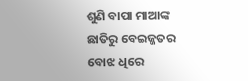ଶୁଣି ବାପା ମାଆଙ୍କ ଛାତିରୁ ବେଇଜ୍ଜତର ବୋଝ ଧିରେ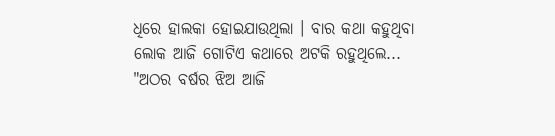ଧିରେ ହାଲକା ହୋଇଯାଉଥିଲା । ବାର କଥା କହୁଥିବା ଲୋକ ଆଜି ଗୋଟିଏ କଥାରେ ଅଟକି ରହୁଥିଲେ... "ଅଠର ବର୍ଷର ଝିଅ ଆଜି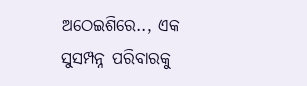ଅଠେଇଶିରେ.., ଏକ ସୁସମ୍ପନ୍ନ ପରିବାରକୁ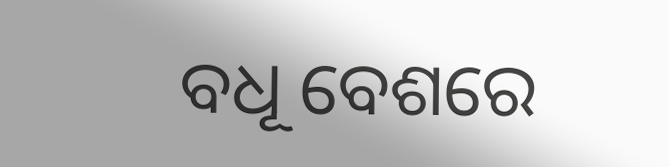ବଧୂ ବେଶରେ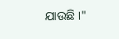ଯାଉଛି ।"